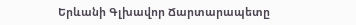Երևանի Գլխավոր Ճարտարապետը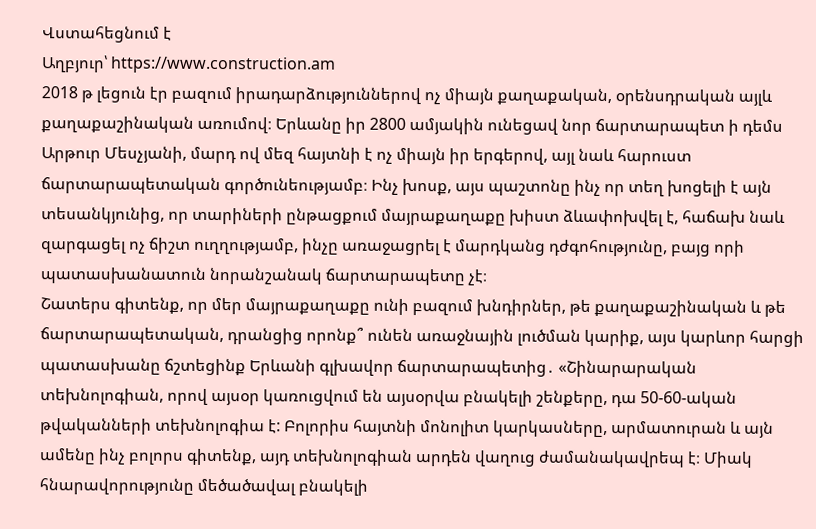Վստահեցնում է
Աղբյուր՝ https://www.construction.am
2018 թ լեցուն էր բազում իրադարձություններով ոչ միայն քաղաքական, օրենսդրական այլև քաղաքաշինական առումով։ Երևանը իր 2800 ամյակին ունեցավ նոր ճարտարապետ ի դեմս Արթուր Մեսչյանի, մարդ ով մեզ հայտնի է ոչ միայն իր երգերով, այլ նաև հարուստ ճարտարապետական գործունեությամբ։ Ինչ խոսք, այս պաշտոնը ինչ որ տեղ խոցելի է այն տեսանկյունից, որ տարիների ընթացքում մայրաքաղաքը խիստ ձևափոխվել է, հաճախ նաև զարգացել ոչ ճիշտ ուղղությամբ, ինչը առաջացրել է մարդկանց դժգոհությունը, բայց որի պատասխանատուն նորանշանակ ճարտարապետը չէ։
Շատերս գիտենք, որ մեր մայրաքաղաքը ունի բազում խնդիրներ, թե քաղաքաշինական և թե ճարտարապետական, դրանցից որոնք՞ ունեն առաջնային լուծման կարիք, այս կարևոր հարցի պատասխանը ճշտեցինք Երևանի գլխավոր ճարտարապետից․ «Շինարարական տեխնոլոգիան, որով այսօր կառուցվում են այսօրվա բնակելի շենքերը, դա 50-60-ական թվականների տեխնոլոգիա է: Բոլորիս հայտնի մոնոլիտ կարկասները, արմատուրան և այն ամենը ինչ բոլորս գիտենք, այդ տեխնոլոգիան արդեն վաղուց ժամանակավրեպ է։ Միակ հնարավորությունը մեծածավալ բնակելի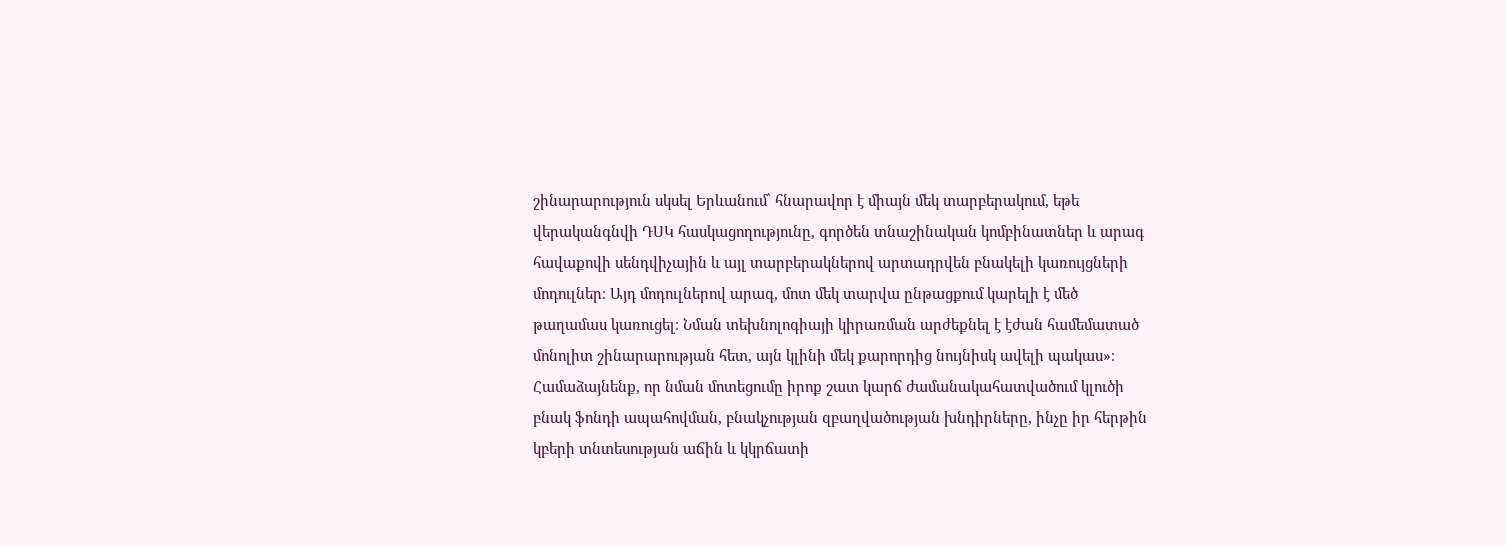շինարարություն սկսել Երևանում՝ հնարավոր է միայն մեկ տարբերակում, եթե վերականգնվի ԴՍԿ հասկացողությունը, գործեն տնաշինական կոմբինատներ և արագ հավաքովի սենդվիչային և այլ տարբերակներով արտադրվեն բնակելի կառույցների մոդուլներ։ Այդ մոդուլներով արագ, մոտ մեկ տարվա ընթացքում կարելի է մեծ թաղամաս կառուցել։ Նման տեխնոլոգիայի կիրառման արժեքնել է էժան համեմատած մոնոլիտ շինարարության հետ, այն կլինի մեկ քարորդից նույնիսկ ավելի պակաս»։ Համաձայնենք, որ նման մոտեցումը իրոք շատ կարճ ժամանակահատվածում կլուծի բնակ ֆոնդի ապահովման, բնակչության զբաղվածության խնդիրները, ինչը իր հերթին կբերի տնտեսության աճին և կկրճատի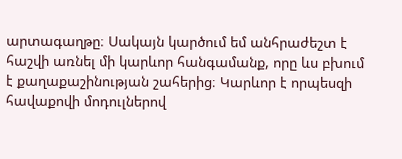արտագաղթը։ Սակայն կարծում եմ անհրաժեշտ է հաշվի առնել մի կարևոր հանգամանք, որը ևս բխում է քաղաքաշինության շահերից։ Կարևոր է որպեսզի հավաքովի մոդուլներով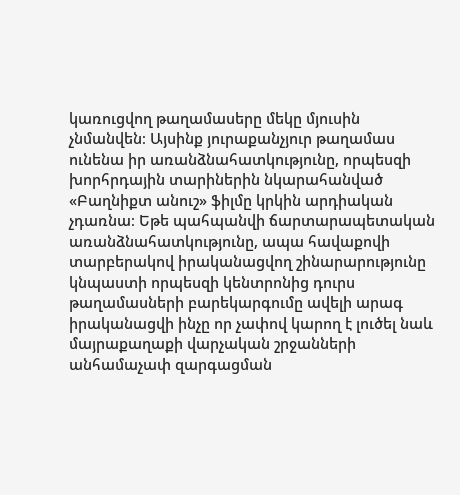կառուցվող թաղամասերը մեկը մյուսին չնմանվեն։ Այսինք յուրաքանչյուր թաղամաս ունենա իր առանձնահատկությունը, որպեսզի խորհրդային տարիներին նկարահանված «Բաղնիքտ անուշ» ֆիլմը կրկին արդիական չդառնա։ Եթե պահպանվի ճարտարապետական առանձնահատկությունը, ապա հավաքովի տարբերակով իրականացվող շինարարությունը կնպաստի որպեսզի կենտրոնից դուրս թաղամասների բարեկարգումը ավելի արագ իրականացվի ինչը որ չափով կարող է լուծել նաև մայրաքաղաքի վարչական շրջանների անհամաչափ զարգացման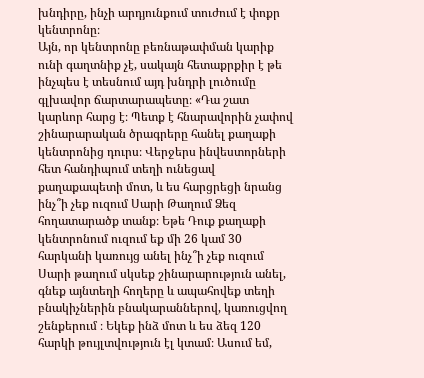խնդիրը, ինչի արդյունքում տուժում է փոքր կենտրոնը։
Այն, որ կենտրոնը բեռնաթափման կարիք ունի գաղտնիք չէ, սակայն հետաքրքիր է թե ինչպես է տեսնում այդ խնդրի լուծումը գլխավոր ճարտարապետը։ «Դա շատ կարևոր հարց է։ Պետք է հնարավորին չափով շինարարական ծրագրերը հանել քաղաքի կենտրոնից դուրս։ Վերջերս ինվեստորների հետ հանդիպում տեղի ունեցավ քաղաքապետի մոտ, և ես հարցրեցի նրանց ինչ՞ի չեք ուզում Սարի Թաղում Ձեզ հողատարածք տանք։ Եթե Դուք քաղաքի կենտրոնում ուզում եք մի 26 կամ 30 հարկանի կառույց անել ինչ՞ի չեք ուզում Սարի թաղում սկսեք շինարարություն անել, գնեք այնտեղի հողերը և ապահովեք տեղի բնակիչներին բնակարաններով, կառուցվող շենքերում ։ Եկեք ինձ մոտ և ես ձեզ 120 հարկի թույլտվություն էլ կտամ։ Ասում եմ,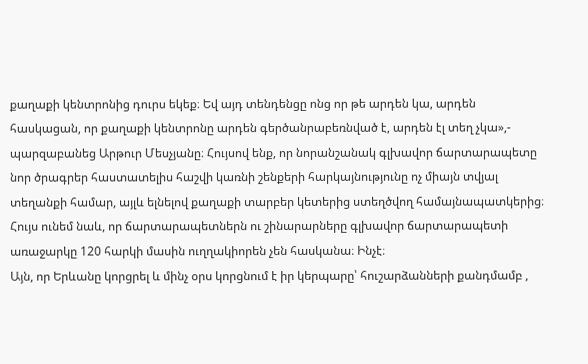քաղաքի կենտրոնից դուրս եկեք։ Եվ այդ տենդենցը ոնց որ թե արդեն կա, արդեն հասկացան, որ քաղաքի կենտրոնը արդեն գերծանրաբեռնված է, արդեն էլ տեղ չկա»,- պարզաբանեց Արթուր Մեսչյանը։ Հույսով ենք, որ նորանշանակ գլխավոր ճարտարապետը նոր ծրագրեր հաստատելիս հաշվի կառնի շենքերի հարկայնությունը ոչ միայն տվյալ տեղանքի համար, այլև ելնելով քաղաքի տարբեր կետերից ստեղծվող համայնապատկերից։ Հույս ունեմ նաև, որ ճարտարապետներն ու շինարարները գլխավոր ճարտարապետի առաջարկը 120 հարկի մասին ուղղակիորեն չեն հասկանա։ Ինչէ։
Այն, որ Երևանը կորցրել և մինչ օրս կորցնում է իր կերպարը՝ հուշարձանների քանդմամբ ,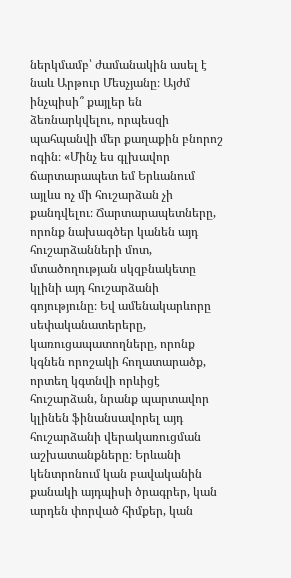ներկմամբ՝ ժամանակին ասել է նաև Արթուր Մեսչյանը։ Այժմ ինչպիսի՞ քայլեր են ձեռնարկվելու, որպեսզի պահպանվի մեր քաղաքին բնորոշ ոգին։ «Մինչ ես գլխավոր ճարտարապետ եմ Երևանում այլևս ոչ մի հուշարձան չի քանդվելու։ Ճարտարապետները, որոնք նախագծեր կանեն այդ հուշարձանների մոտ, մտածողության սկզբնակետը կլինի այդ հուշարձանի գոյությունը։ Եվ ամենակարևորը սեփականատերերը, կառուցապատողները, որոնք կգնեն որոշակի հողատարածք, որտեղ կգտնվի որևիցէ հուշարձան, նրանք պարտավոր կլինեն ֆինանսավորել այդ հուշարձանի վերակառուցման աշխատանքները։ Երևանի կենտրոնում կան բավականին քանակի այդպիսի ծրագրեր, կան արդեն փորված հիմքեր, կան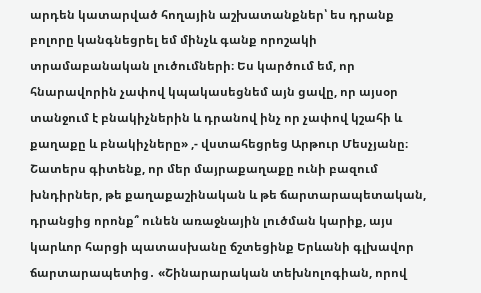արդեն կատարված հողային աշխատանքներ՝ ես դրանք բոլորը կանգնեցրել եմ մինչև գանք որոշակի տրամաբանական լուծումների։ Ես կարծում եմ, որ հնարավորին չափով կպակասեցնեմ այն ցավը, որ այսօր տանջում է բնակիչներին և դրանով ինչ որ չափով կշահի և քաղաքը և բնակիչները» ,- վստահեցրեց Արթուր Մեսչյանը։
Շատերս գիտենք, որ մեր մայրաքաղաքը ունի բազում խնդիրներ, թե քաղաքաշինական և թե ճարտարապետական, դրանցից որոնք՞ ունեն առաջնային լուծման կարիք, այս կարևոր հարցի պատասխանը ճշտեցինք Երևանի գլխավոր ճարտարապետից․ «Շինարարական տեխնոլոգիան, որով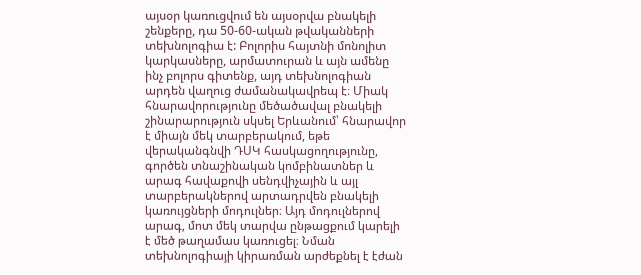այսօր կառուցվում են այսօրվա բնակելի շենքերը, դա 50-60-ական թվականների տեխնոլոգիա է: Բոլորիս հայտնի մոնոլիտ կարկասները, արմատուրան և այն ամենը ինչ բոլորս գիտենք, այդ տեխնոլոգիան արդեն վաղուց ժամանակավրեպ է։ Միակ հնարավորությունը մեծածավալ բնակելի շինարարություն սկսել Երևանում՝ հնարավոր է միայն մեկ տարբերակում, եթե վերականգնվի ԴՍԿ հասկացողությունը, գործեն տնաշինական կոմբինատներ և արագ հավաքովի սենդվիչային և այլ տարբերակներով արտադրվեն բնակելի կառույցների մոդուլներ։ Այդ մոդուլներով արագ, մոտ մեկ տարվա ընթացքում կարելի է մեծ թաղամաս կառուցել։ Նման տեխնոլոգիայի կիրառման արժեքնել է էժան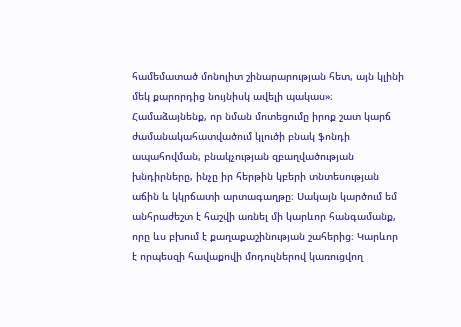համեմատած մոնոլիտ շինարարության հետ, այն կլինի մեկ քարորդից նույնիսկ ավելի պակաս»։ Համաձայնենք, որ նման մոտեցումը իրոք շատ կարճ ժամանակահատվածում կլուծի բնակ ֆոնդի ապահովման, բնակչության զբաղվածության խնդիրները, ինչը իր հերթին կբերի տնտեսության աճին և կկրճատի արտագաղթը։ Սակայն կարծում եմ անհրաժեշտ է հաշվի առնել մի կարևոր հանգամանք, որը ևս բխում է քաղաքաշինության շահերից։ Կարևոր է որպեսզի հավաքովի մոդուլներով կառուցվող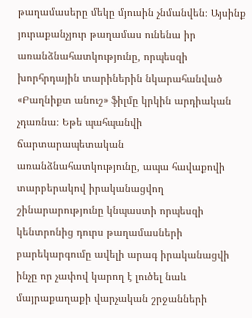թաղամասերը մեկը մյուսին չնմանվեն։ Այսինք յուրաքանչյուր թաղամաս ունենա իր առանձնահատկությունը, որպեսզի խորհրդային տարիներին նկարահանված «Բաղնիքտ անուշ» ֆիլմը կրկին արդիական չդառնա։ Եթե պահպանվի ճարտարապետական առանձնահատկությունը, ապա հավաքովի տարբերակով իրականացվող շինարարությունը կնպաստի որպեսզի կենտրոնից դուրս թաղամասների բարեկարգումը ավելի արագ իրականացվի ինչը որ չափով կարող է լուծել նաև մայրաքաղաքի վարչական շրջանների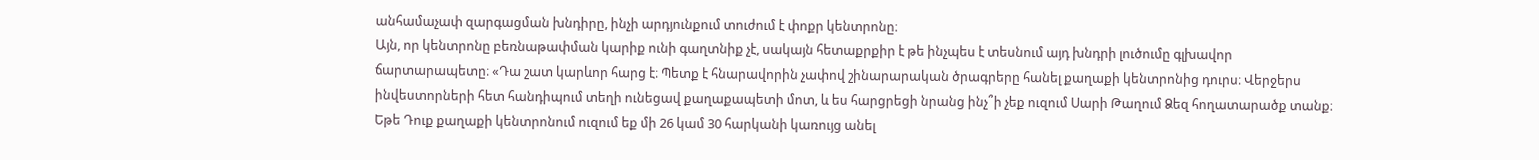անհամաչափ զարգացման խնդիրը, ինչի արդյունքում տուժում է փոքր կենտրոնը։
Այն, որ կենտրոնը բեռնաթափման կարիք ունի գաղտնիք չէ, սակայն հետաքրքիր է թե ինչպես է տեսնում այդ խնդրի լուծումը գլխավոր ճարտարապետը։ «Դա շատ կարևոր հարց է։ Պետք է հնարավորին չափով շինարարական ծրագրերը հանել քաղաքի կենտրոնից դուրս։ Վերջերս ինվեստորների հետ հանդիպում տեղի ունեցավ քաղաքապետի մոտ, և ես հարցրեցի նրանց ինչ՞ի չեք ուզում Սարի Թաղում Ձեզ հողատարածք տանք։ Եթե Դուք քաղաքի կենտրոնում ուզում եք մի 26 կամ 30 հարկանի կառույց անել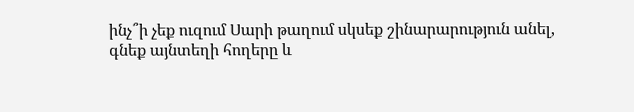ինչ՞ի չեք ուզում Սարի թաղում սկսեք շինարարություն անել, գնեք այնտեղի հողերը և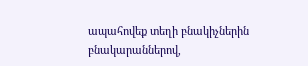ապահովեք տեղի բնակիչներին բնակարաններով,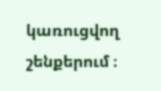կառուցվող շենքերում ։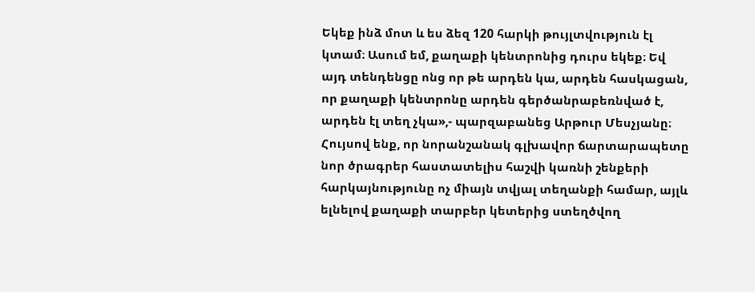Եկեք ինձ մոտ և ես ձեզ 120 հարկի թույլտվություն էլ կտամ։ Ասում եմ, քաղաքի կենտրոնից դուրս եկեք։ Եվ այդ տենդենցը ոնց որ թե արդեն կա, արդեն հասկացան, որ քաղաքի կենտրոնը արդեն գերծանրաբեռնված է, արդեն էլ տեղ չկա»,- պարզաբանեց Արթուր Մեսչյանը։ Հույսով ենք, որ նորանշանակ գլխավոր ճարտարապետը նոր ծրագրեր հաստատելիս հաշվի կառնի շենքերի հարկայնությունը ոչ միայն տվյալ տեղանքի համար, այլև ելնելով քաղաքի տարբեր կետերից ստեղծվող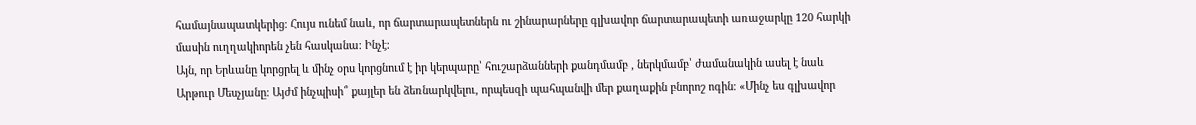համայնապատկերից։ Հույս ունեմ նաև, որ ճարտարապետներն ու շինարարները գլխավոր ճարտարապետի առաջարկը 120 հարկի մասին ուղղակիորեն չեն հասկանա։ Ինչէ։
Այն, որ Երևանը կորցրել և մինչ օրս կորցնում է իր կերպարը՝ հուշարձանների քանդմամբ , ներկմամբ՝ ժամանակին ասել է նաև Արթուր Մեսչյանը։ Այժմ ինչպիսի՞ քայլեր են ձեռնարկվելու, որպեսզի պահպանվի մեր քաղաքին բնորոշ ոգին։ «Մինչ ես գլխավոր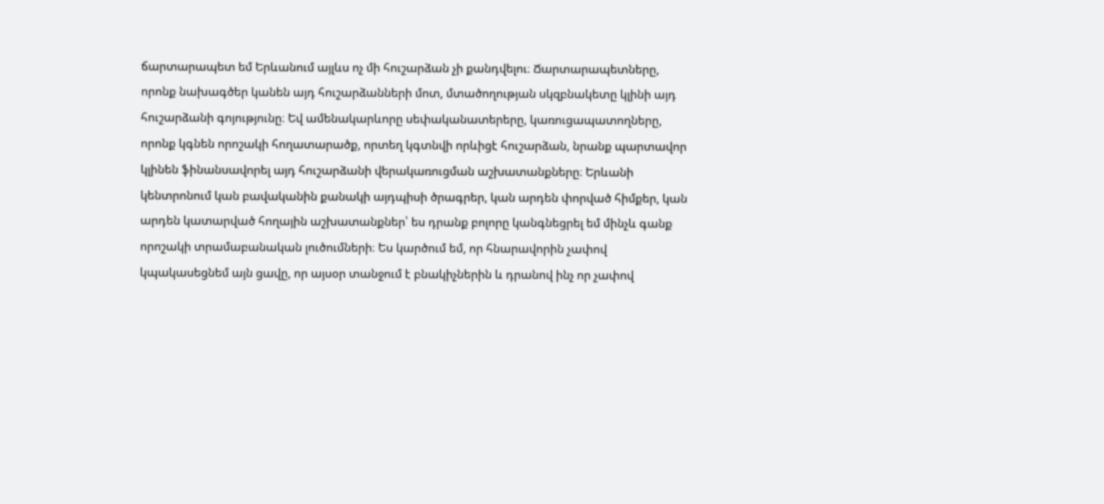ճարտարապետ եմ Երևանում այլևս ոչ մի հուշարձան չի քանդվելու։ Ճարտարապետները, որոնք նախագծեր կանեն այդ հուշարձանների մոտ, մտածողության սկզբնակետը կլինի այդ հուշարձանի գոյությունը։ Եվ ամենակարևորը սեփականատերերը, կառուցապատողները, որոնք կգնեն որոշակի հողատարածք, որտեղ կգտնվի որևիցէ հուշարձան, նրանք պարտավոր կլինեն ֆինանսավորել այդ հուշարձանի վերակառուցման աշխատանքները։ Երևանի կենտրոնում կան բավականին քանակի այդպիսի ծրագրեր, կան արդեն փորված հիմքեր, կան արդեն կատարված հողային աշխատանքներ՝ ես դրանք բոլորը կանգնեցրել եմ մինչև գանք որոշակի տրամաբանական լուծումների։ Ես կարծում եմ, որ հնարավորին չափով կպակասեցնեմ այն ցավը, որ այսօր տանջում է բնակիչներին և դրանով ինչ որ չափով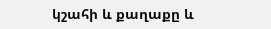կշահի և քաղաքը և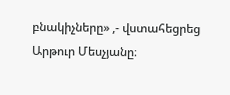բնակիչները» ,- վստահեցրեց Արթուր Մեսչյանը։